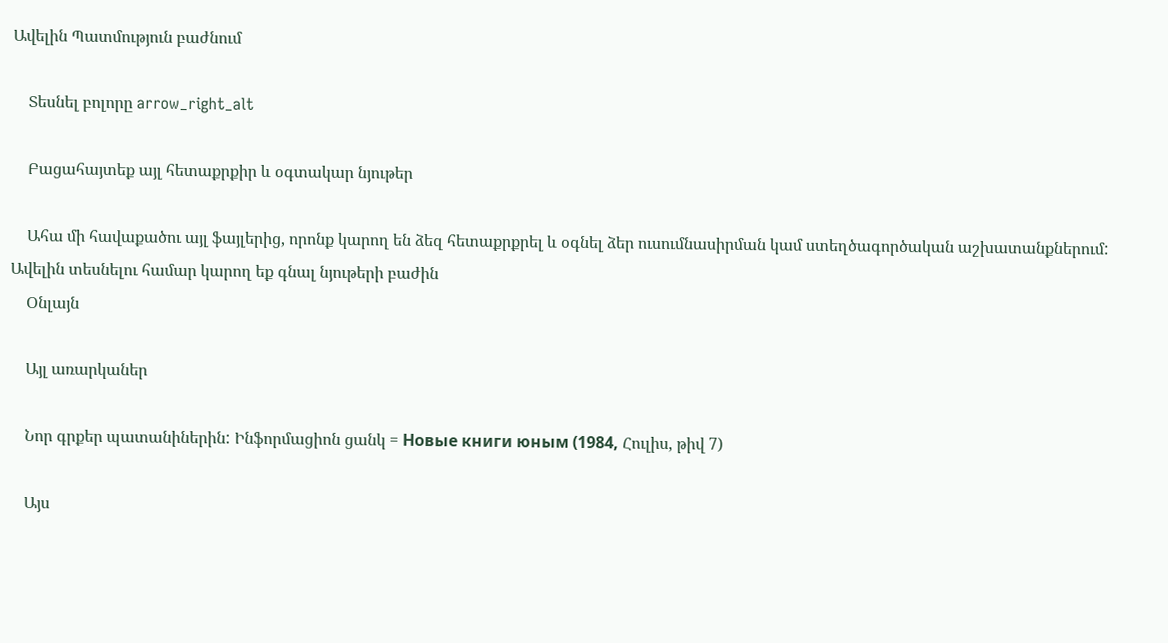Ավելին Պատմություն բաժնում

    Տեսնել բոլորը arrow_right_alt

    Բացահայտեք այլ հետաքրքիր և օգտակար նյութեր

    Ահա մի հավաքածու այլ ֆայլերից, որոնք կարող են ձեզ հետաքրքրել և օգնել ձեր ուսումնասիրման կամ ստեղծագործական աշխատանքներում: Ավելին տեսնելու համար կարող եք գնալ նյութերի բաժին
    Օնլայն

    Այլ առարկաներ

    Նոր գրքեր պատանիներին: Ինֆորմացիոն ցանկ = Новые книги юным (1984, Հուլիս, թիվ 7)

    Այս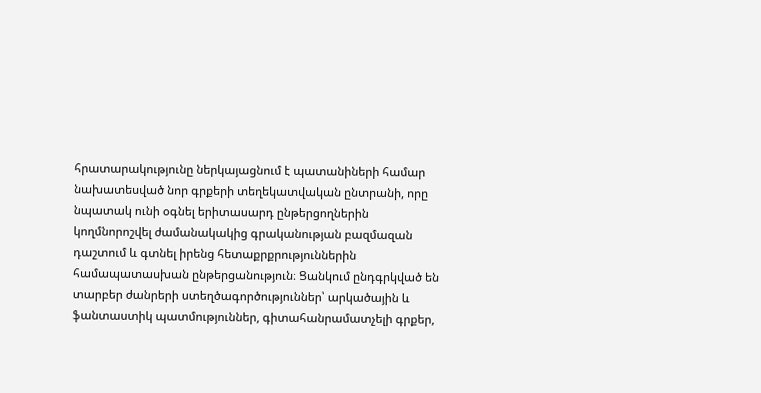հրատարակությունը ներկայացնում է պատանիների համար նախատեսված նոր գրքերի տեղեկատվական ընտրանի, որը նպատակ ունի օգնել երիտասարդ ընթերցողներին կողմնորոշվել ժամանակակից գրականության բազմազան դաշտում և գտնել իրենց հետաքրքրություններին համապատասխան ընթերցանություն։ Ցանկում ընդգրկված են տարբեր ժանրերի ստեղծագործություններ՝ արկածային և ֆանտաստիկ պատմություններ, գիտահանրամատչելի գրքեր,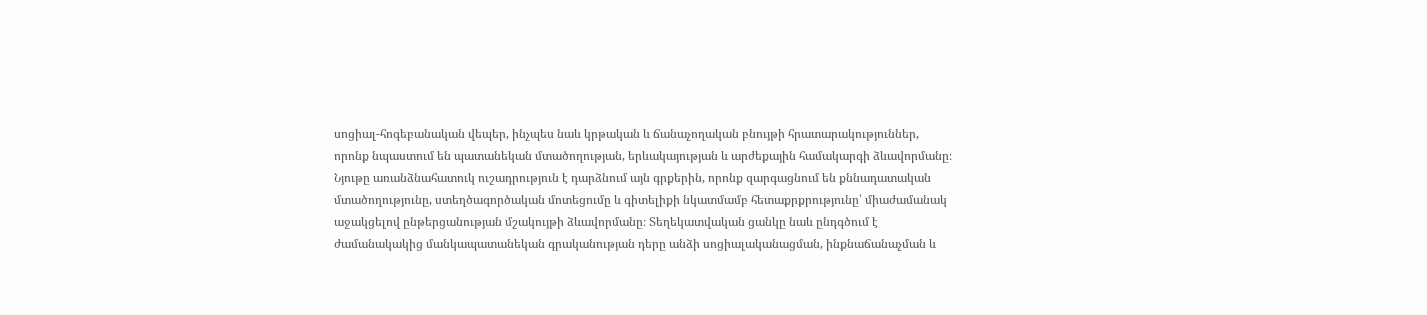սոցիալ-հոգեբանական վեպեր, ինչպես նաև կրթական և ճանաչողական բնույթի հրատարակություններ, որոնք նպաստում են պատանեկան մտածողության, երևակայության և արժեքային համակարգի ձևավորմանը։ Նյութը առանձնահատուկ ուշադրություն է դարձնում այն գրքերին, որոնք զարգացնում են քննադատական մտածողությունը, ստեղծագործական մոտեցումը և գիտելիքի նկատմամբ հետաքրքրությունը՝ միաժամանակ աջակցելով ընթերցանության մշակույթի ձևավորմանը։ Տեղեկատվական ցանկը նաև ընդգծում է ժամանակակից մանկապատանեկան գրականության դերը անձի սոցիալականացման, ինքնաճանաչման և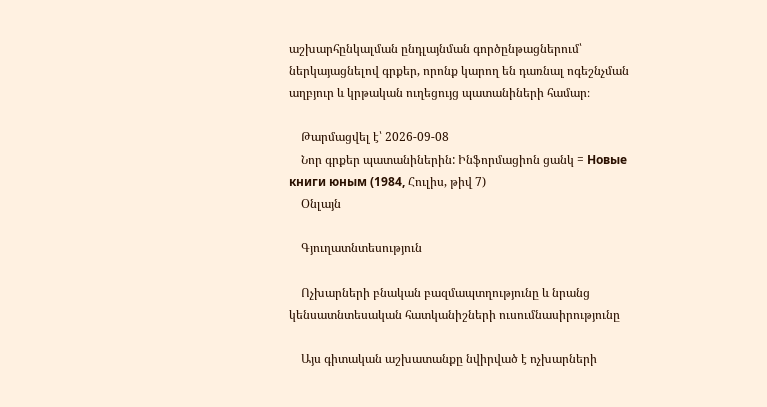աշխարհընկալման ընդլայնման գործընթացներում՝ ներկայացնելով գրքեր, որոնք կարող են դառնալ ոգեշնչման աղբյուր և կրթական ուղեցույց պատանիների համար։

    Թարմացվել է՝ 2026-09-08
    Նոր գրքեր պատանիներին: Ինֆորմացիոն ցանկ = Новые книги юным (1984, Հուլիս, թիվ 7)
    Օնլայն

    Գյուղատնտեսություն

    Ոչխարների բնական բազմապտղությունը և նրանց կենսատնտեսական հատկանիշների ուսումնասիրությունը

    Այս գիտական աշխատանքը նվիրված է ոչխարների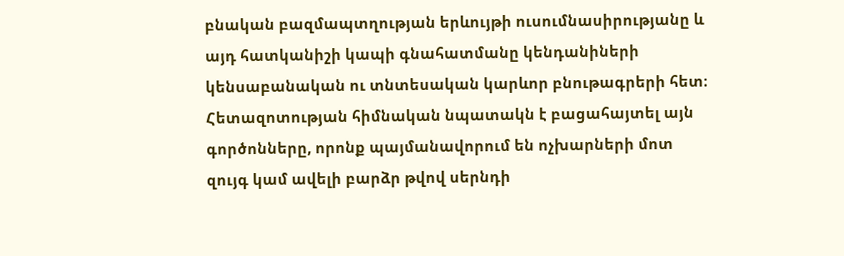բնական բազմապտղության երևույթի ուսումնասիրությանը և այդ հատկանիշի կապի գնահատմանը կենդանիների կենսաբանական ու տնտեսական կարևոր բնութագրերի հետ։ Հետազոտության հիմնական նպատակն է բացահայտել այն գործոնները, որոնք պայմանավորում են ոչխարների մոտ զույգ կամ ավելի բարձր թվով սերնդի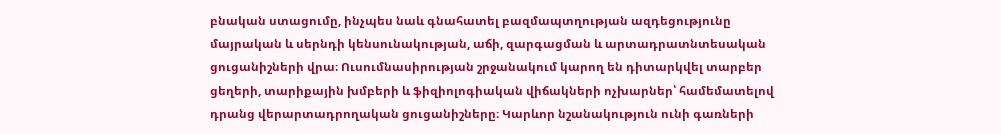բնական ստացումը, ինչպես նաև գնահատել բազմապտղության ազդեցությունը մայրական և սերնդի կենսունակության, աճի, զարգացման և արտադրատնտեսական ցուցանիշների վրա։ Ուսումնասիրության շրջանակում կարող են դիտարկվել տարբեր ցեղերի, տարիքային խմբերի և ֆիզիոլոգիական վիճակների ոչխարներ՝ համեմատելով դրանց վերարտադրողական ցուցանիշները։ Կարևոր նշանակություն ունի գառների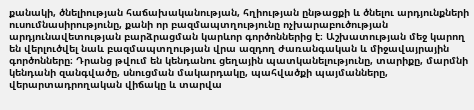քանակի, ծնելիության հաճախականության, հղիության ընթացքի և ծնելու արդյունքների ուսումնասիրությունը, քանի որ բազմապտղությունը ոչխարաբուծության արդյունավետության բարձրացման կարևոր գործոններից է։ Աշխատության մեջ կարող են վերլուծվել նաև բազմապտղության վրա ազդող ժառանգական և միջավայրային գործոնները։ Դրանց թվում են կենդանու ցեղային պատկանելությունը, տարիքը, մարմնի կենդանի զանգվածը, սնուցման մակարդակը, պահվածքի պայմանները, վերարտադրողական վիճակը և տարվա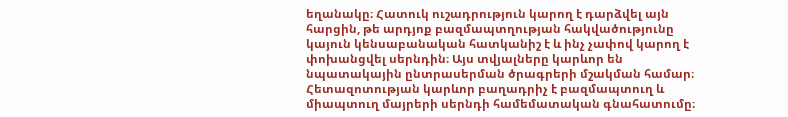եղանակը։ Հատուկ ուշադրություն կարող է դարձվել այն հարցին, թե արդյոք բազմապտղության հակվածությունը կայուն կենսաբանական հատկանիշ է և ինչ չափով կարող է փոխանցվել սերնդին։ Այս տվյալները կարևոր են նպատակային ընտրասերման ծրագրերի մշակման համար։ Հետազոտության կարևոր բաղադրիչ է բազմապտուղ և միապտուղ մայրերի սերնդի համեմատական գնահատումը։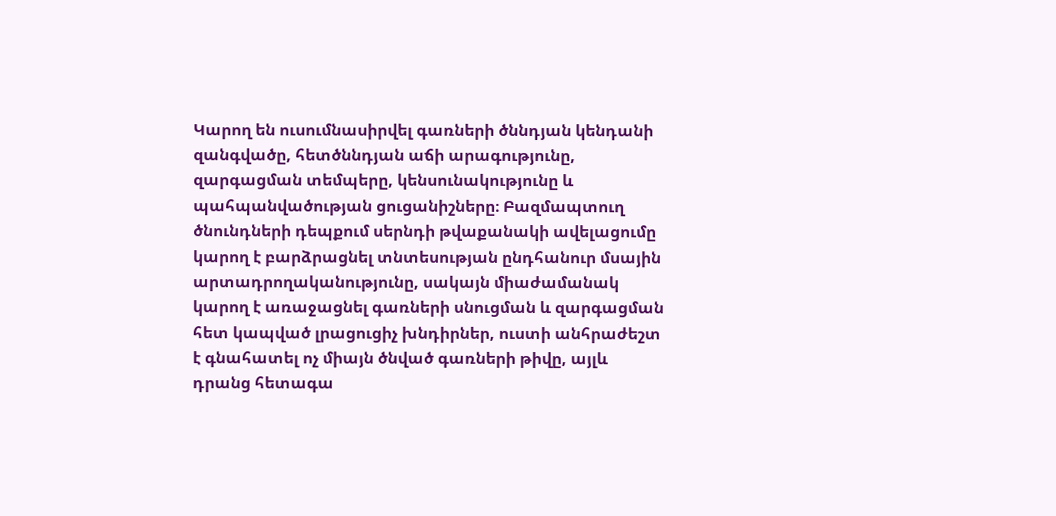Կարող են ուսումնասիրվել գառների ծննդյան կենդանի զանգվածը, հետծննդյան աճի արագությունը, զարգացման տեմպերը, կենսունակությունը և պահպանվածության ցուցանիշները։ Բազմապտուղ ծնունդների դեպքում սերնդի թվաքանակի ավելացումը կարող է բարձրացնել տնտեսության ընդհանուր մսային արտադրողականությունը, սակայն միաժամանակ կարող է առաջացնել գառների սնուցման և զարգացման հետ կապված լրացուցիչ խնդիրներ, ուստի անհրաժեշտ է գնահատել ոչ միայն ծնված գառների թիվը, այլև դրանց հետագա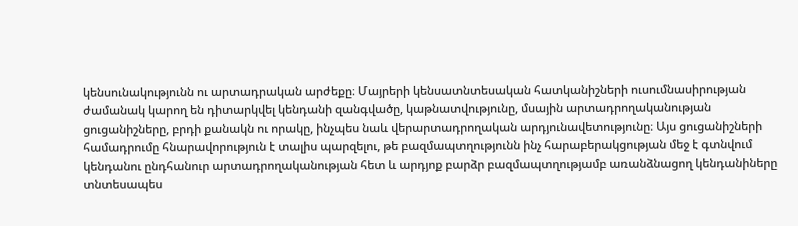կենսունակությունն ու արտադրական արժեքը։ Մայրերի կենսատնտեսական հատկանիշների ուսումնասիրության ժամանակ կարող են դիտարկվել կենդանի զանգվածը, կաթնատվությունը, մսային արտադրողականության ցուցանիշները, բրդի քանակն ու որակը, ինչպես նաև վերարտադրողական արդյունավետությունը։ Այս ցուցանիշների համադրումը հնարավորություն է տալիս պարզելու, թե բազմապտղությունն ինչ հարաբերակցության մեջ է գտնվում կենդանու ընդհանուր արտադրողականության հետ և արդյոք բարձր բազմապտղությամբ առանձնացող կենդանիները տնտեսապես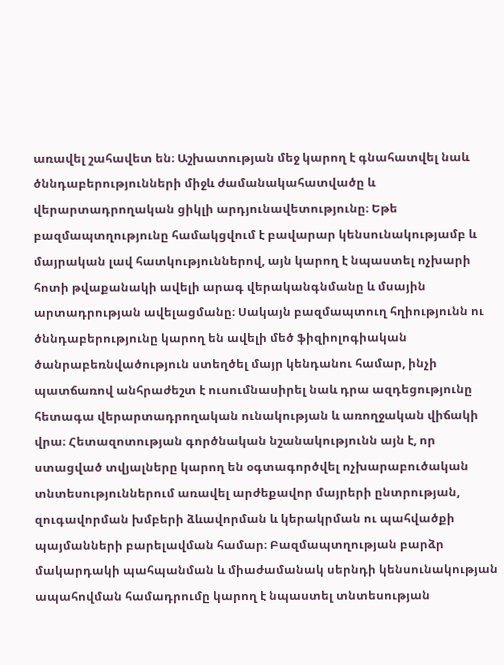առավել շահավետ են։ Աշխատության մեջ կարող է գնահատվել նաև ծննդաբերությունների միջև ժամանակահատվածը և վերարտադրողական ցիկլի արդյունավետությունը։ Եթե բազմապտղությունը համակցվում է բավարար կենսունակությամբ և մայրական լավ հատկություններով, այն կարող է նպաստել ոչխարի հոտի թվաքանակի ավելի արագ վերականգնմանը և մսային արտադրության ավելացմանը։ Սակայն բազմապտուղ հղիությունն ու ծննդաբերությունը կարող են ավելի մեծ ֆիզիոլոգիական ծանրաբեռնվածություն ստեղծել մայր կենդանու համար, ինչի պատճառով անհրաժեշտ է ուսումնասիրել նաև դրա ազդեցությունը հետագա վերարտադրողական ունակության և առողջական վիճակի վրա։ Հետազոտության գործնական նշանակությունն այն է, որ ստացված տվյալները կարող են օգտագործվել ոչխարաբուծական տնտեսություններում առավել արժեքավոր մայրերի ընտրության, զուգավորման խմբերի ձևավորման և կերակրման ու պահվածքի պայմանների բարելավման համար։ Բազմապտղության բարձր մակարդակի պահպանման և միաժամանակ սերնդի կենսունակության ապահովման համադրումը կարող է նպաստել տնտեսության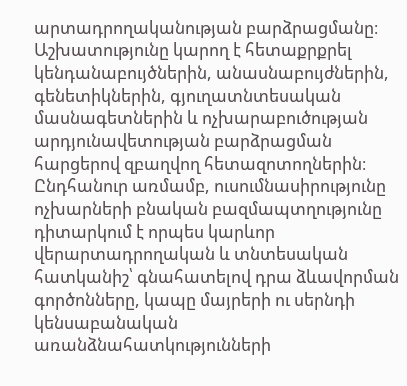արտադրողականության բարձրացմանը։ Աշխատությունը կարող է հետաքրքրել կենդանաբույծներին, անասնաբույժներին, գենետիկներին, գյուղատնտեսական մասնագետներին և ոչխարաբուծության արդյունավետության բարձրացման հարցերով զբաղվող հետազոտողներին։ Ընդհանուր առմամբ, ուսումնասիրությունը ոչխարների բնական բազմապտղությունը դիտարկում է որպես կարևոր վերարտադրողական և տնտեսական հատկանիշ՝ գնահատելով դրա ձևավորման գործոնները, կապը մայրերի ու սերնդի կենսաբանական առանձնահատկությունների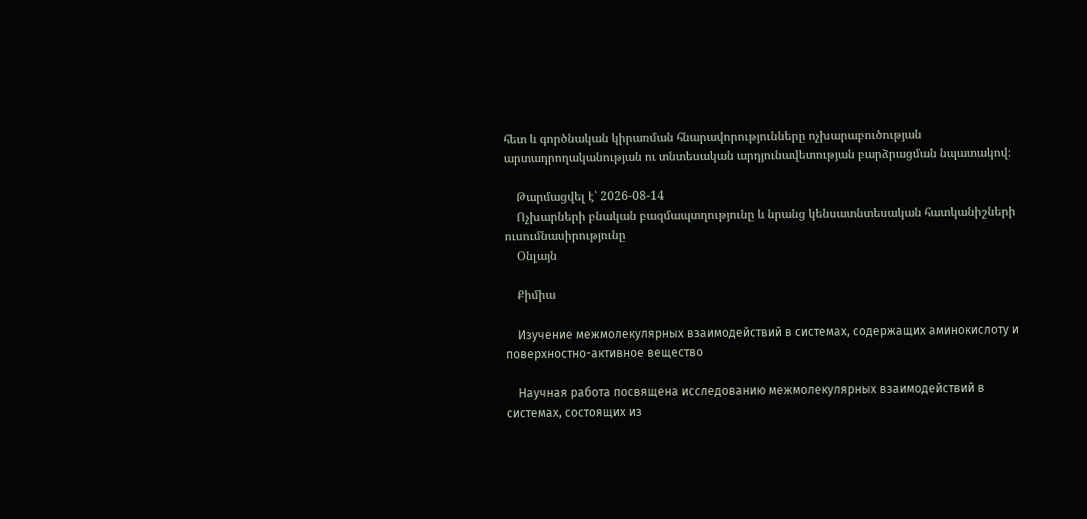հետ և գործնական կիրառման հնարավորությունները ոչխարաբուծության արտադրողականության ու տնտեսական արդյունավետության բարձրացման նպատակով։

    Թարմացվել է՝ 2026-08-14
    Ոչխարների բնական բազմապտղությունը և նրանց կենսատնտեսական հատկանիշների ուսումնասիրությունը
    Օնլայն

    Քիմիա

    Изучение межмолекулярных взаимодействий в системах, содержащих аминокислоту и поверхностно-активное вещество

    Научная работа посвящена исследованию межмолекулярных взаимодействий в системах, состоящих из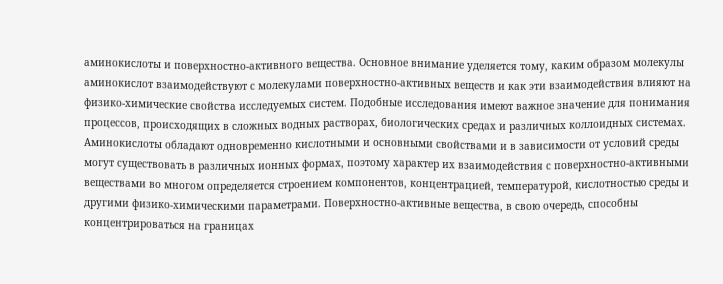аминокислоты и поверхностно-активного вещества. Основное внимание уделяется тому, каким образом молекулы аминокислот взаимодействуют с молекулами поверхностно-активных веществ и как эти взаимодействия влияют на физико-химические свойства исследуемых систем. Подобные исследования имеют важное значение для понимания процессов, происходящих в сложных водных растворах, биологических средах и различных коллоидных системах. Аминокислоты обладают одновременно кислотными и основными свойствами и в зависимости от условий среды могут существовать в различных ионных формах, поэтому характер их взаимодействия с поверхностно-активными веществами во многом определяется строением компонентов, концентрацией, температурой, кислотностью среды и другими физико-химическими параметрами. Поверхностно-активные вещества, в свою очередь, способны концентрироваться на границах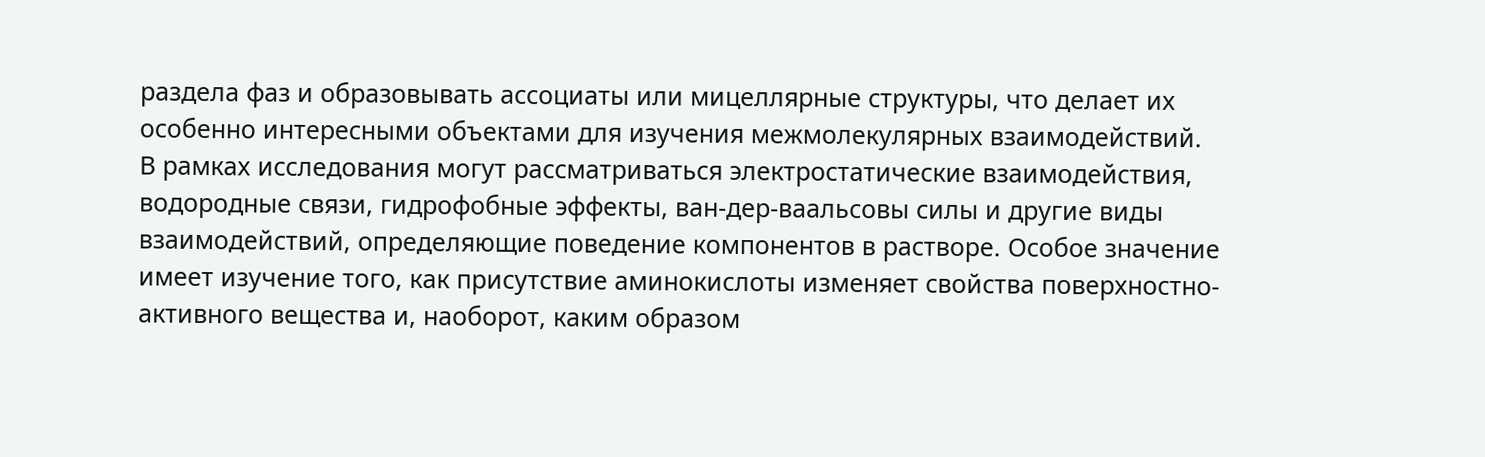раздела фаз и образовывать ассоциаты или мицеллярные структуры, что делает их особенно интересными объектами для изучения межмолекулярных взаимодействий. В рамках исследования могут рассматриваться электростатические взаимодействия, водородные связи, гидрофобные эффекты, ван-дер-ваальсовы силы и другие виды взаимодействий, определяющие поведение компонентов в растворе. Особое значение имеет изучение того, как присутствие аминокислоты изменяет свойства поверхностно-активного вещества и, наоборот, каким образом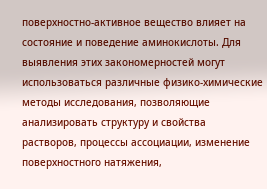поверхностно-активное вещество влияет на состояние и поведение аминокислоты. Для выявления этих закономерностей могут использоваться различные физико-химические методы исследования, позволяющие анализировать структуру и свойства растворов, процессы ассоциации, изменение поверхностного натяжения,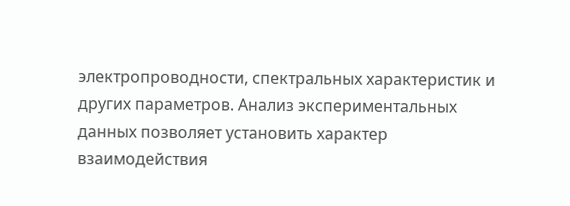электропроводности, спектральных характеристик и других параметров. Анализ экспериментальных данных позволяет установить характер взаимодействия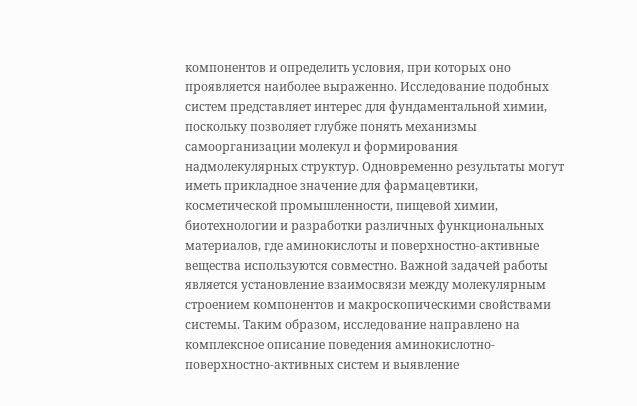компонентов и определить условия, при которых оно проявляется наиболее выраженно. Исследование подобных систем представляет интерес для фундаментальной химии, поскольку позволяет глубже понять механизмы самоорганизации молекул и формирования надмолекулярных структур. Одновременно результаты могут иметь прикладное значение для фармацевтики, косметической промышленности, пищевой химии, биотехнологии и разработки различных функциональных материалов, где аминокислоты и поверхностно-активные вещества используются совместно. Важной задачей работы является установление взаимосвязи между молекулярным строением компонентов и макроскопическими свойствами системы. Таким образом, исследование направлено на комплексное описание поведения аминокислотно-поверхностно-активных систем и выявление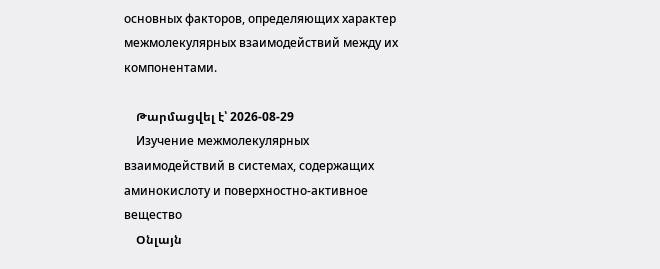основных факторов, определяющих характер межмолекулярных взаимодействий между их компонентами.

    Թարմացվել է՝ 2026-08-29
    Изучение межмолекулярных взаимодействий в системах, содержащих аминокислоту и поверхностно-активное вещество
    Օնլայն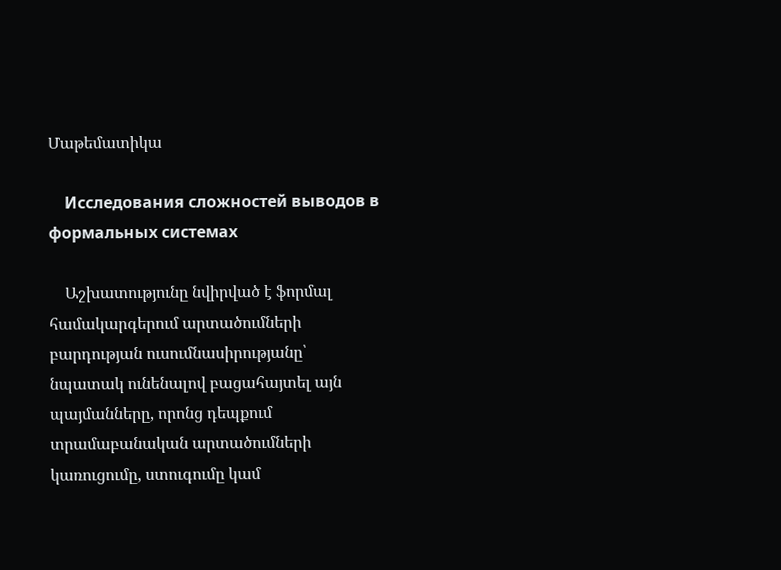Մաթեմատիկա

    Исследования сложностей выводов в формальных системах

    Աշխատությունը նվիրված է ֆորմալ համակարգերում արտածումների բարդության ուսումնասիրությանը՝ նպատակ ունենալով բացահայտել այն պայմանները, որոնց դեպքում տրամաբանական արտածումների կառուցումը, ստուգումը կամ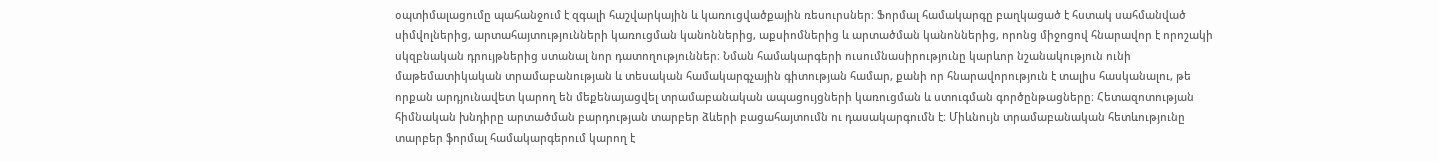օպտիմալացումը պահանջում է զգալի հաշվարկային և կառուցվածքային ռեսուրսներ։ Ֆորմալ համակարգը բաղկացած է հստակ սահմանված սիմվոլներից, արտահայտությունների կառուցման կանոններից, աքսիոմներից և արտածման կանոններից, որոնց միջոցով հնարավոր է որոշակի սկզբնական դրույթներից ստանալ նոր դատողություններ։ Նման համակարգերի ուսումնասիրությունը կարևոր նշանակություն ունի մաթեմատիկական տրամաբանության և տեսական համակարգչային գիտության համար, քանի որ հնարավորություն է տալիս հասկանալու, թե որքան արդյունավետ կարող են մեքենայացվել տրամաբանական ապացույցների կառուցման և ստուգման գործընթացները։ Հետազոտության հիմնական խնդիրը արտածման բարդության տարբեր ձևերի բացահայտումն ու դասակարգումն է։ Միևնույն տրամաբանական հետևությունը տարբեր ֆորմալ համակարգերում կարող է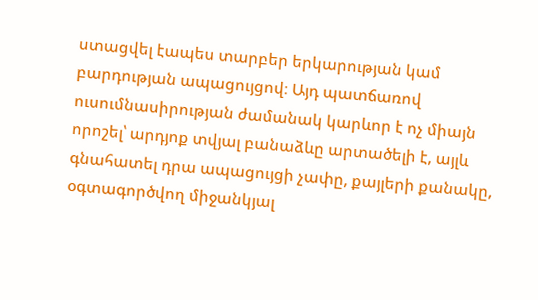ստացվել էապես տարբեր երկարության կամ բարդության ապացույցով։ Այդ պատճառով ուսումնասիրության ժամանակ կարևոր է ոչ միայն որոշել՝ արդյոք տվյալ բանաձևը արտածելի է, այլև գնահատել դրա ապացույցի չափը, քայլերի քանակը, օգտագործվող միջանկյալ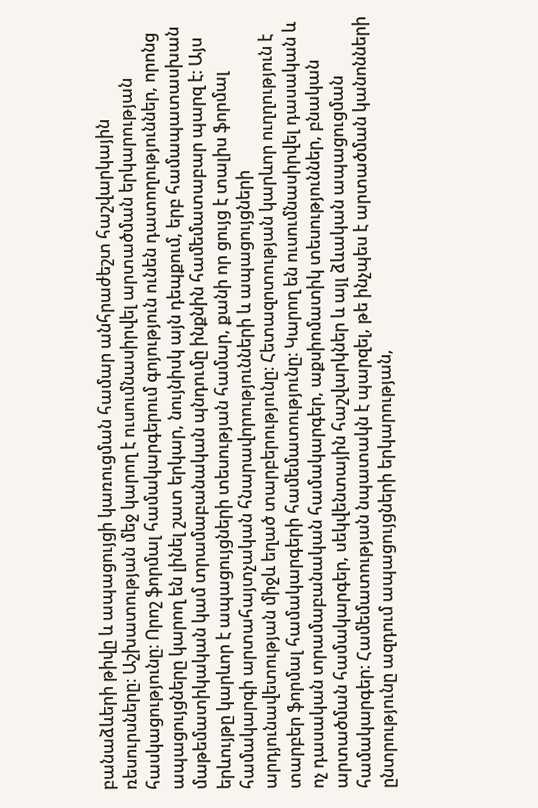բանաձևերի թիվը և ապացույցի կառուցման համար անհրաժեշտ հաշվարկային ռեսուրսները։ Աշխատության մեջ կարող է ուսումնասիրվել արտածման երկարության հասկացությունը։ Որոշ ֆորմալ համակարգերում գոյություն ունեն դատողություններ, որոնց ապացույցները կարող են լինել շատ երկար, նույնիսկ այն դեպքում, երբ համապատասխան մաթեմատիկական կամ տրամաբանական պնդումը ինքնին համեմատաբար պարզ է։ Այս երևույթը կարևոր է ապացույցների տեսության համար, քանի որ ցույց է տալիս ֆորմալ համակարգի արտահայտչական հնարավորությունների և ապացույցների արդյունավետության միջև եղած տարբերությունը։ Հետազոտության կարևոր ուղղություն է տարբեր ֆորմալ համակարգերի համեմատությունը։ Կարող են ուսումնասիրվել դասական և ոչ դասական տրամաբանական համակարգեր, աքսիոմատիկ տեսություններ, բնական արտածման համակարգեր, սեկվենտային հաշվարկներ և այլ ձևական ապացուցման համակարգեր։ Համեմատության նպատակն է պարզել, թե ինչպես է արտածման կանոնների ընտրությունը ազդում ապացույցների երկարության,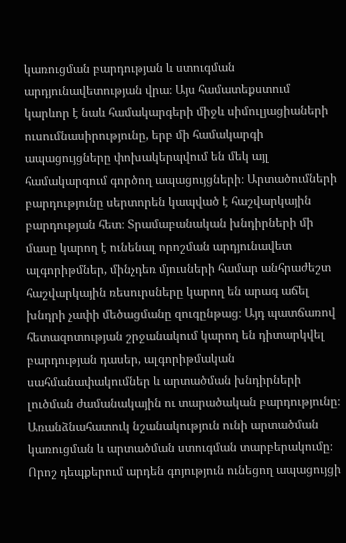կառուցման բարդության և ստուգման արդյունավետության վրա։ Այս համատեքստում կարևոր է նաև համակարգերի միջև սիմուլյացիաների ուսումնասիրությունը, երբ մի համակարգի ապացույցները փոխակերպվում են մեկ այլ համակարգում գործող ապացույցների։ Արտածումների բարդությունը սերտորեն կապված է հաշվարկային բարդության հետ։ Տրամաբանական խնդիրների մի մասը կարող է ունենալ որոշման արդյունավետ ալգորիթմներ, մինչդեռ մյուսների համար անհրաժեշտ հաշվարկային ռեսուրսները կարող են արագ աճել խնդրի չափի մեծացմանը զուգընթաց։ Այդ պատճառով հետազոտության շրջանակում կարող են դիտարկվել բարդության դասեր, ալգորիթմական սահմանափակումներ և արտածման խնդիրների լուծման ժամանակային ու տարածական բարդությունը։ Առանձնահատուկ նշանակություն ունի արտածման կառուցման և արտածման ստուգման տարբերակումը։ Որոշ դեպքերում արդեն գոյություն ունեցող ապացույցի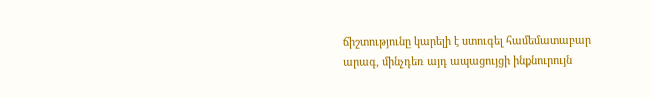ճիշտությունը կարելի է ստուգել համեմատաբար արագ, մինչդեռ այդ ապացույցի ինքնուրույն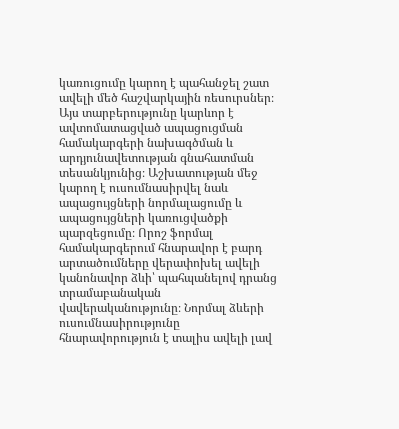կառուցումը կարող է պահանջել շատ ավելի մեծ հաշվարկային ռեսուրսներ։ Այս տարբերությունը կարևոր է ավտոմատացված ապացուցման համակարգերի նախագծման և արդյունավետության գնահատման տեսանկյունից։ Աշխատության մեջ կարող է ուսումնասիրվել նաև ապացույցների նորմալացումը և ապացույցների կառուցվածքի պարզեցումը։ Որոշ ֆորմալ համակարգերում հնարավոր է բարդ արտածումները վերափոխել ավելի կանոնավոր ձևի՝ պահպանելով դրանց տրամաբանական վավերականությունը։ Նորմալ ձևերի ուսումնասիրությունը հնարավորություն է տալիս ավելի լավ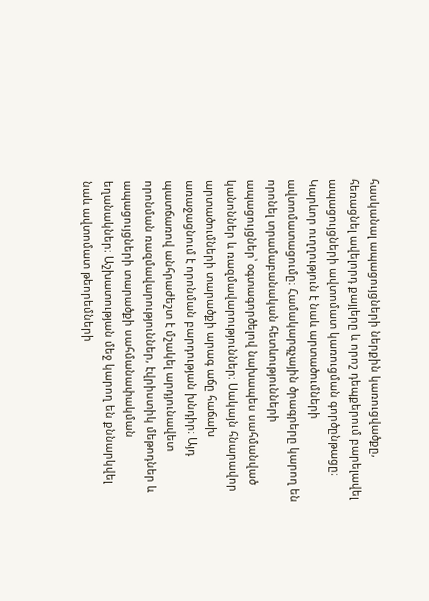հասկանալ ապացույցների ներքին կառուցվածքը, հեռացնել ավելորդ քայլերը և որոշ դեպքերում բարելավել ապացույցների ավտոմատ կառուցման գործընթացը։ Կարևոր ուղղություն է նաև արտածումների ավտոմատացումը։ Համակարգչային ծրագրերը կարող են որոնել տրամաբանական հետևությունների ապացույցներ՝ օգտագործելով նախապես սահմանված կանոններ և ռազմավարություններ։ Սակայն հնարավոր արտածումների տարածքի արագ աճը հաճախ առաջացնում է որոնման բարդության խնդիր։ Այդ պատճառով անհրաժեշտ է մշակել արդյունավետ որոնման ռազմավարություններ, էվրիստիկ մեթոդներ և ապացույցների տարածքի սահմանափակման եղանակներ։ Աշխատության մեջ կարող են քննարկվել նաև ավտոմատ թեորեմների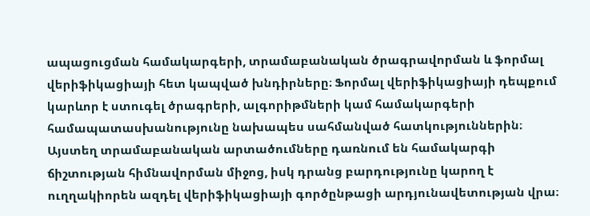ապացուցման համակարգերի, տրամաբանական ծրագրավորման և ֆորմալ վերիֆիկացիայի հետ կապված խնդիրները։ Ֆորմալ վերիֆիկացիայի դեպքում կարևոր է ստուգել ծրագրերի, ալգորիթմների կամ համակարգերի համապատասխանությունը նախապես սահմանված հատկություններին։ Այստեղ տրամաբանական արտածումները դառնում են համակարգի ճիշտության հիմնավորման միջոց, իսկ դրանց բարդությունը կարող է ուղղակիորեն ազդել վերիֆիկացիայի գործընթացի արդյունավետության վրա։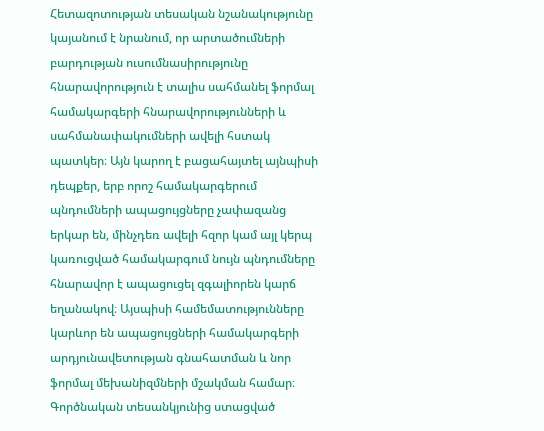Հետազոտության տեսական նշանակությունը կայանում է նրանում, որ արտածումների բարդության ուսումնասիրությունը հնարավորություն է տալիս սահմանել ֆորմալ համակարգերի հնարավորությունների և սահմանափակումների ավելի հստակ պատկեր։ Այն կարող է բացահայտել այնպիսի դեպքեր, երբ որոշ համակարգերում պնդումների ապացույցները չափազանց երկար են, մինչդեռ ավելի հզոր կամ այլ կերպ կառուցված համակարգում նույն պնդումները հնարավոր է ապացուցել զգալիորեն կարճ եղանակով։ Այսպիսի համեմատությունները կարևոր են ապացույցների համակարգերի արդյունավետության գնահատման և նոր ֆորմալ մեխանիզմների մշակման համար։ Գործնական տեսանկյունից ստացված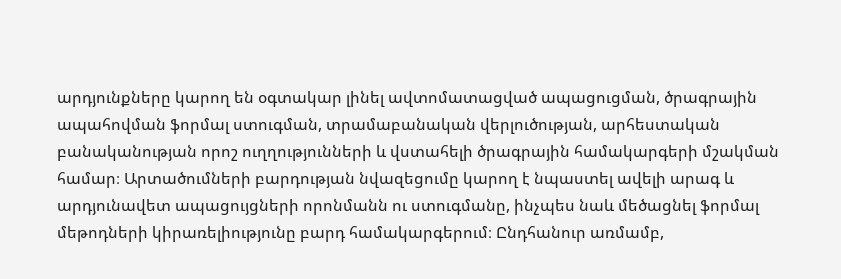արդյունքները կարող են օգտակար լինել ավտոմատացված ապացուցման, ծրագրային ապահովման ֆորմալ ստուգման, տրամաբանական վերլուծության, արհեստական բանականության որոշ ուղղությունների և վստահելի ծրագրային համակարգերի մշակման համար։ Արտածումների բարդության նվազեցումը կարող է նպաստել ավելի արագ և արդյունավետ ապացույցների որոնմանն ու ստուգմանը, ինչպես նաև մեծացնել ֆորմալ մեթոդների կիրառելիությունը բարդ համակարգերում։ Ընդհանուր առմամբ,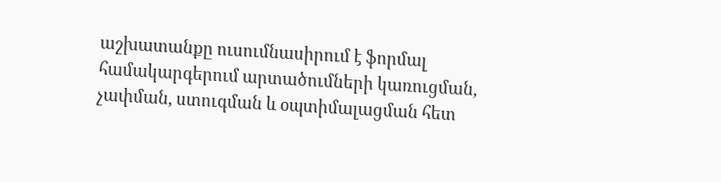աշխատանքը ուսումնասիրում է ֆորմալ համակարգերում արտածումների կառուցման, չափման, ստուգման և օպտիմալացման հետ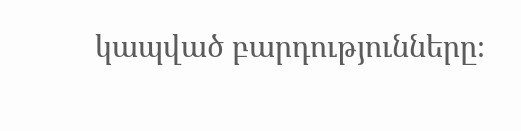կապված բարդությունները։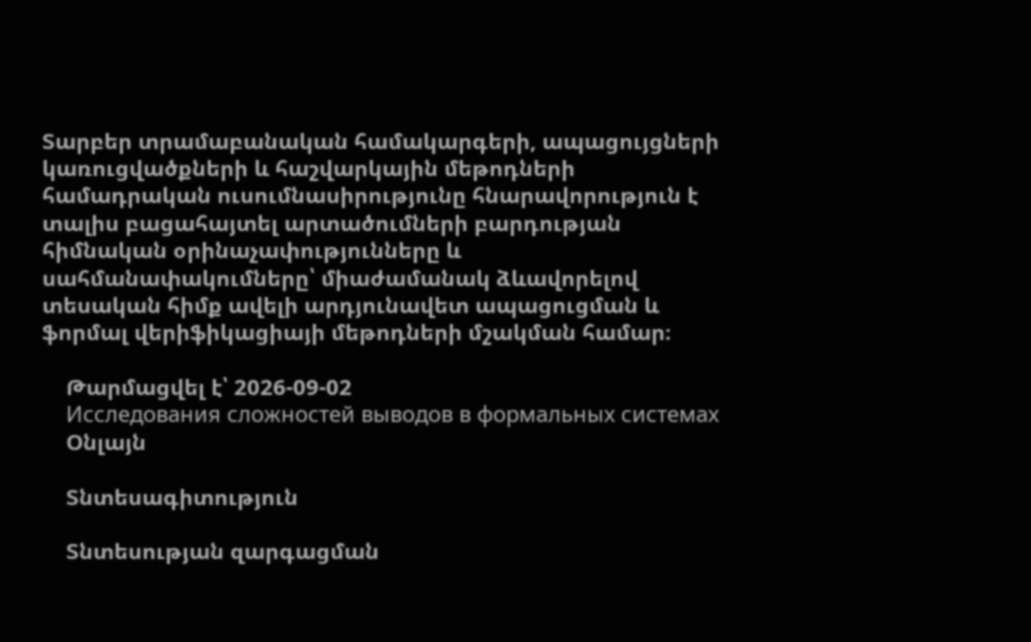Տարբեր տրամաբանական համակարգերի, ապացույցների կառուցվածքների և հաշվարկային մեթոդների համադրական ուսումնասիրությունը հնարավորություն է տալիս բացահայտել արտածումների բարդության հիմնական օրինաչափությունները և սահմանափակումները՝ միաժամանակ ձևավորելով տեսական հիմք ավելի արդյունավետ ապացուցման և ֆորմալ վերիֆիկացիայի մեթոդների մշակման համար։

    Թարմացվել է՝ 2026-09-02
    Исследования сложностей выводов в формальных системах
    Օնլայն

    Տնտեսագիտություն

    Տնտեսության զարգացման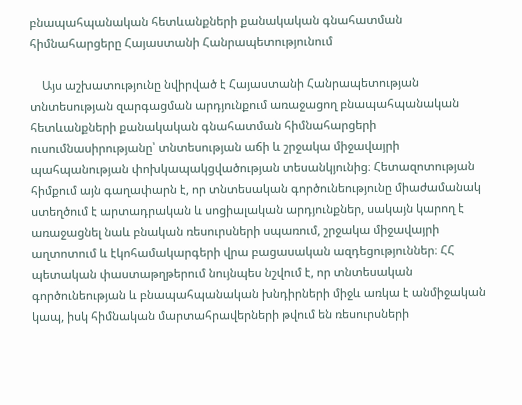բնապահպանական հետևանքների քանակական գնահատման հիմնահարցերը Հայաստանի Հանրապետությունում

    Այս աշխատությունը նվիրված է Հայաստանի Հանրապետության տնտեսության զարգացման արդյունքում առաջացող բնապահպանական հետևանքների քանակական գնահատման հիմնահարցերի ուսումնասիրությանը՝ տնտեսության աճի և շրջակա միջավայրի պահպանության փոխկապակցվածության տեսանկյունից։ Հետազոտության հիմքում այն գաղափարն է, որ տնտեսական գործունեությունը միաժամանակ ստեղծում է արտադրական և սոցիալական արդյունքներ, սակայն կարող է առաջացնել նաև բնական ռեսուրսների սպառում, շրջակա միջավայրի աղտոտում և էկոհամակարգերի վրա բացասական ազդեցություններ։ ՀՀ պետական փաստաթղթերում նույնպես նշվում է, որ տնտեսական գործունեության և բնապահպանական խնդիրների միջև առկա է անմիջական կապ, իսկ հիմնական մարտահրավերների թվում են ռեսուրսների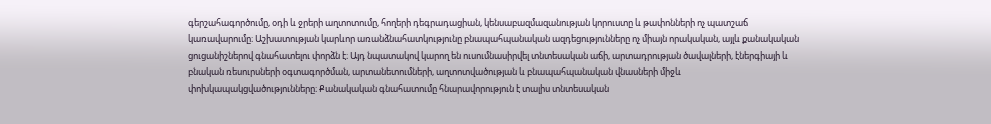գերշահագործումը, օդի և ջրերի աղտոտումը, հողերի դեգրադացիան, կենսաբազմազանության կորուստը և թափոնների ոչ պատշաճ կառավարումը։ Աշխատության կարևոր առանձնահատկությունը բնապահպանական ազդեցությունները ոչ միայն որակական, այլև քանակական ցուցանիշներով գնահատելու փորձն է։ Այդ նպատակով կարող են ուսումնասիրվել տնտեսական աճի, արտադրության ծավալների, էներգիայի և բնական ռեսուրսների օգտագործման, արտանետումների, աղտոտվածության և բնապահպանական վնասների միջև փոխկապակցվածությունները։ Քանակական գնահատումը հնարավորություն է տալիս տնտեսական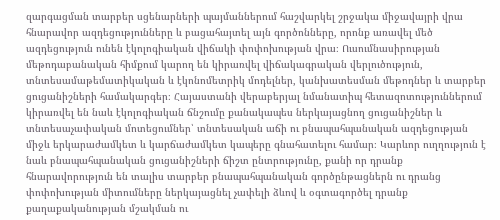զարգացման տարբեր սցենարների պայմաններում հաշվարկել շրջակա միջավայրի վրա հնարավոր ազդեցությունները և բացահայտել այն գործոնները, որոնք առավել մեծ ազդեցություն ունեն էկոլոգիական վիճակի փոփոխության վրա։ Ուսումնասիրության մեթոդաբանական հիմքում կարող են կիրառվել վիճակագրական վերլուծություն, տնտեսամաթեմատիկական և էկոնոմետրիկ մոդելներ, կանխատեսման մեթոդներ և տարբեր ցուցանիշների համակարգեր։ Հայաստանի վերաբերյալ նմանատիպ հետազոտություններում կիրառվել են նաև էկոլոգիական ճնշումը քանակապես ներկայացնող ցուցանիշներ և տնտեսաչափական մոտեցումներ՝ տնտեսական աճի ու բնապահպանական ազդեցության միջև երկարաժամկետ և կարճաժամկետ կապերը գնահատելու համար։ Կարևոր ուղղություն է նաև բնապահպանական ցուցանիշների ճիշտ ընտրությունը, քանի որ դրանք հնարավորություն են տալիս տարբեր բնապահպանական գործընթացներն ու դրանց փոփոխության միտումները ներկայացնել չափելի ձևով և օգտագործել դրանք քաղաքականության մշակման ու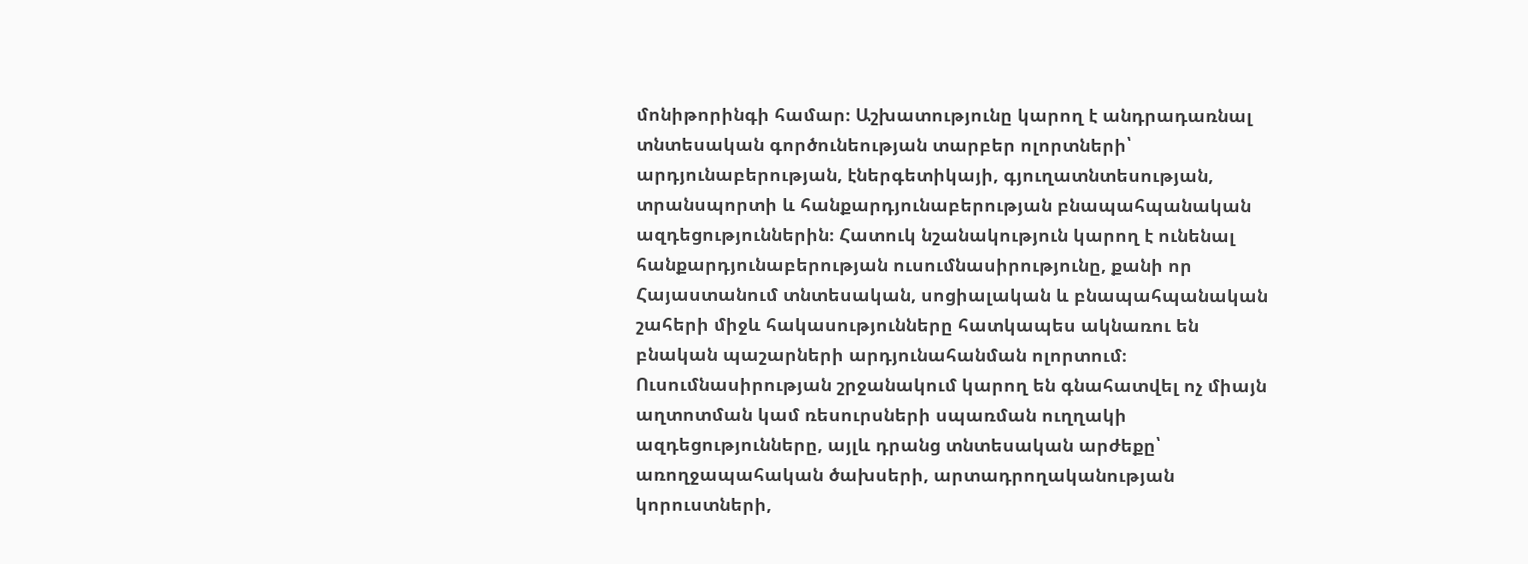մոնիթորինգի համար։ Աշխատությունը կարող է անդրադառնալ տնտեսական գործունեության տարբեր ոլորտների՝ արդյունաբերության, էներգետիկայի, գյուղատնտեսության, տրանսպորտի և հանքարդյունաբերության բնապահպանական ազդեցություններին։ Հատուկ նշանակություն կարող է ունենալ հանքարդյունաբերության ուսումնասիրությունը, քանի որ Հայաստանում տնտեսական, սոցիալական և բնապահպանական շահերի միջև հակասությունները հատկապես ակնառու են բնական պաշարների արդյունահանման ոլորտում։ Ուսումնասիրության շրջանակում կարող են գնահատվել ոչ միայն աղտոտման կամ ռեսուրսների սպառման ուղղակի ազդեցությունները, այլև դրանց տնտեսական արժեքը՝ առողջապահական ծախսերի, արտադրողականության կորուստների,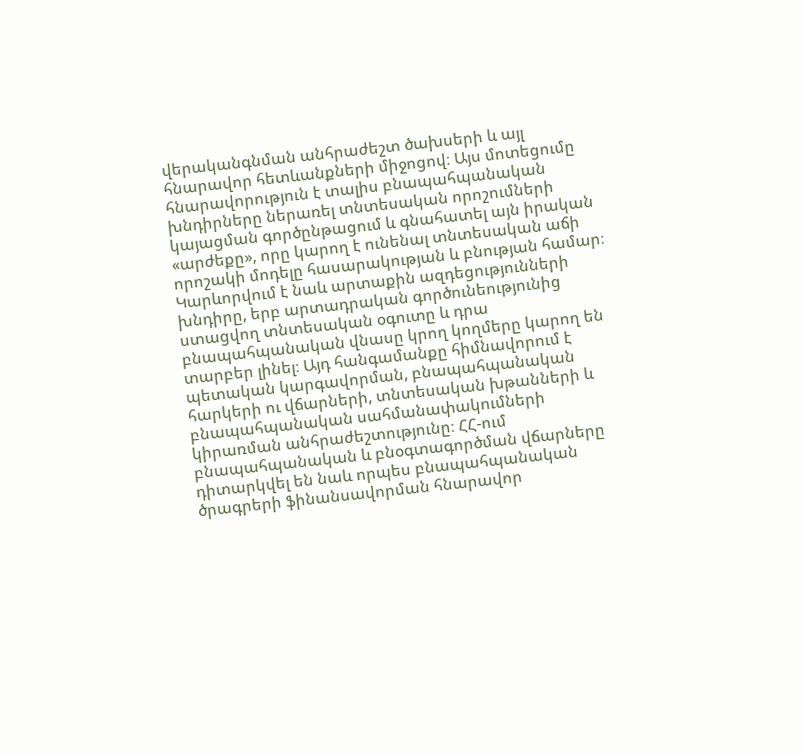վերականգնման անհրաժեշտ ծախսերի և այլ հնարավոր հետևանքների միջոցով։ Այս մոտեցումը հնարավորություն է տալիս բնապահպանական խնդիրները ներառել տնտեսական որոշումների կայացման գործընթացում և գնահատել այն իրական «արժեքը», որը կարող է ունենալ տնտեսական աճի որոշակի մոդելը հասարակության և բնության համար։ Կարևորվում է նաև արտաքին ազդեցությունների խնդիրը, երբ արտադրական գործունեությունից ստացվող տնտեսական օգուտը և դրա բնապահպանական վնասը կրող կողմերը կարող են տարբեր լինել։ Այդ հանգամանքը հիմնավորում է պետական կարգավորման, բնապահպանական հարկերի ու վճարների, տնտեսական խթանների և բնապահպանական սահմանափակումների կիրառման անհրաժեշտությունը։ ՀՀ-ում բնապահպանական և բնօգտագործման վճարները դիտարկվել են նաև որպես բնապահպանական ծրագրերի ֆինանսավորման հնարավոր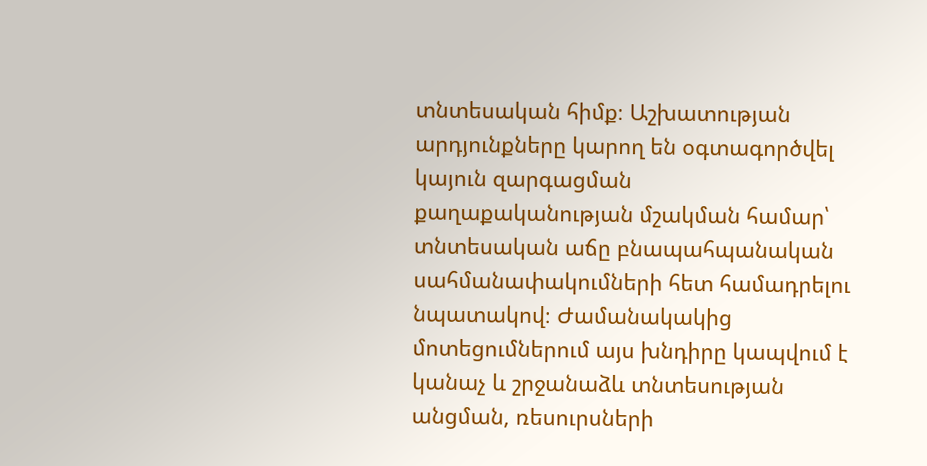տնտեսական հիմք։ Աշխատության արդյունքները կարող են օգտագործվել կայուն զարգացման քաղաքականության մշակման համար՝ տնտեսական աճը բնապահպանական սահմանափակումների հետ համադրելու նպատակով։ Ժամանակակից մոտեցումներում այս խնդիրը կապվում է կանաչ և շրջանաձև տնտեսության անցման, ռեսուրսների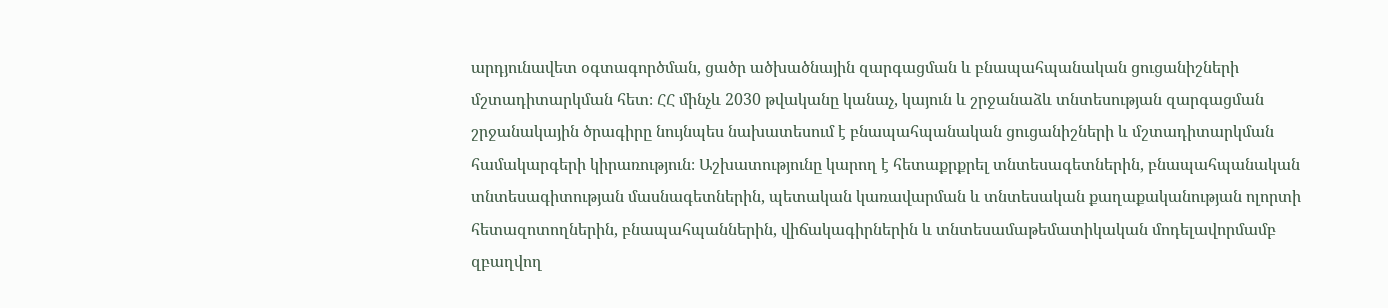արդյունավետ օգտագործման, ցածր ածխածնային զարգացման և բնապահպանական ցուցանիշների մշտադիտարկման հետ։ ՀՀ մինչև 2030 թվականը կանաչ, կայուն և շրջանաձև տնտեսության զարգացման շրջանակային ծրագիրը նույնպես նախատեսում է բնապահպանական ցուցանիշների և մշտադիտարկման համակարգերի կիրառություն։ Աշխատությունը կարող է հետաքրքրել տնտեսագետներին, բնապահպանական տնտեսագիտության մասնագետներին, պետական կառավարման և տնտեսական քաղաքականության ոլորտի հետազոտողներին, բնապահպաններին, վիճակագիրներին և տնտեսամաթեմատիկական մոդելավորմամբ զբաղվող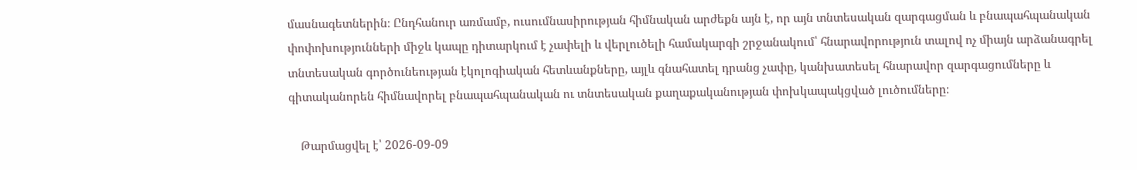մասնագետներին։ Ընդհանուր առմամբ, ուսումնասիրության հիմնական արժեքն այն է, որ այն տնտեսական զարգացման և բնապահպանական փոփոխությունների միջև կապը դիտարկում է չափելի և վերլուծելի համակարգի շրջանակում՝ հնարավորություն տալով ոչ միայն արձանագրել տնտեսական գործունեության էկոլոգիական հետևանքները, այլև գնահատել դրանց չափը, կանխատեսել հնարավոր զարգացումները և գիտականորեն հիմնավորել բնապահպանական ու տնտեսական քաղաքականության փոխկապակցված լուծումները։

    Թարմացվել է՝ 2026-09-09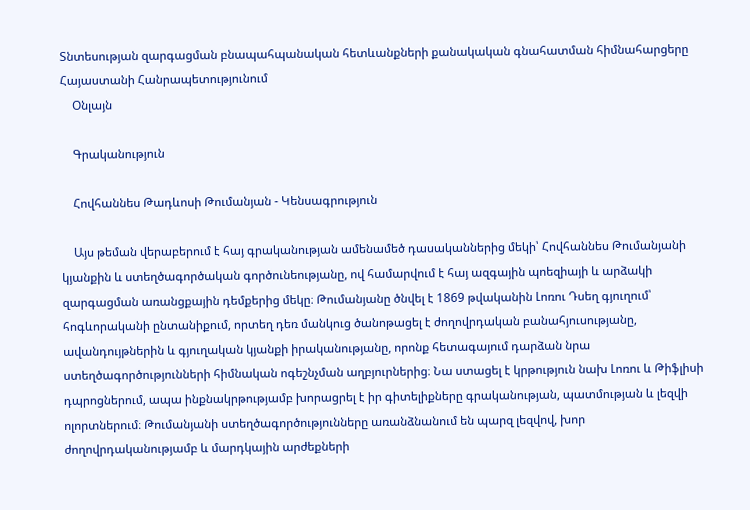Տնտեսության զարգացման բնապահպանական հետևանքների քանակական գնահատման հիմնահարցերը Հայաստանի Հանրապետությունում
    Օնլայն

    Գրականություն

    Հովհաննես Թադևոսի Թումանյան - Կենսագրություն

    Այս թեման վերաբերում է հայ գրականության ամենամեծ դասականներից մեկի՝ Հովհաննես Թումանյանի կյանքին և ստեղծագործական գործունեությանը, ով համարվում է հայ ազգային պոեզիայի և արձակի զարգացման առանցքային դեմքերից մեկը։ Թումանյանը ծնվել է 1869 թվականին Լոռու Դսեղ գյուղում՝ հոգևորականի ընտանիքում, որտեղ դեռ մանկուց ծանոթացել է ժողովրդական բանահյուսությանը, ավանդույթներին և գյուղական կյանքի իրականությանը, որոնք հետագայում դարձան նրա ստեղծագործությունների հիմնական ոգեշնչման աղբյուրներից։ Նա ստացել է կրթություն նախ Լոռու և Թիֆլիսի դպրոցներում, ապա ինքնակրթությամբ խորացրել է իր գիտելիքները գրականության, պատմության և լեզվի ոլորտներում։ Թումանյանի ստեղծագործությունները առանձնանում են պարզ լեզվով, խոր ժողովրդականությամբ և մարդկային արժեքների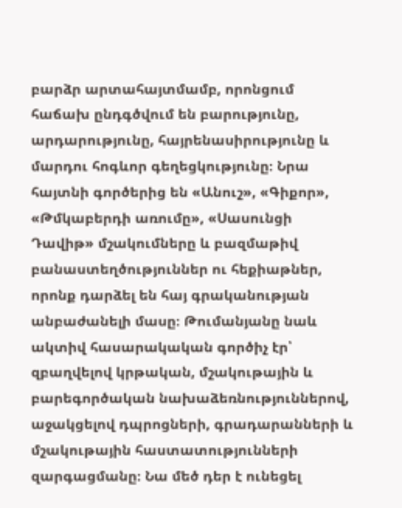բարձր արտահայտմամբ, որոնցում հաճախ ընդգծվում են բարությունը, արդարությունը, հայրենասիրությունը և մարդու հոգևոր գեղեցկությունը։ Նրա հայտնի գործերից են «Անուշ», «Գիքոր», «Թմկաբերդի առումը», «Սասունցի Դավիթ» մշակումները և բազմաթիվ բանաստեղծություններ ու հեքիաթներ, որոնք դարձել են հայ գրականության անբաժանելի մասը։ Թումանյանը նաև ակտիվ հասարակական գործիչ էր՝ զբաղվելով կրթական, մշակութային և բարեգործական նախաձեռնություններով, աջակցելով դպրոցների, գրադարանների և մշակութային հաստատությունների զարգացմանը։ Նա մեծ դեր է ունեցել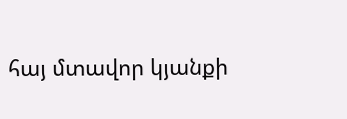հայ մտավոր կյանքի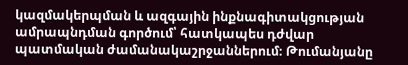կազմակերպման և ազգային ինքնագիտակցության ամրապնդման գործում՝ հատկապես դժվար պատմական ժամանակաշրջաններում։ Թումանյանը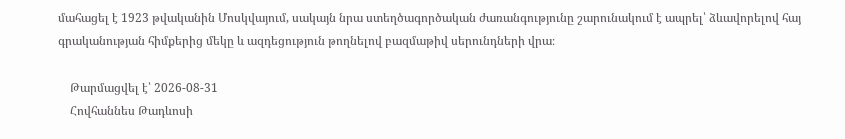մահացել է 1923 թվականին Մոսկվայում, սակայն նրա ստեղծագործական ժառանգությունը շարունակում է ապրել՝ ձևավորելով հայ գրականության հիմքերից մեկը և ազդեցություն թողնելով բազմաթիվ սերունդների վրա։

    Թարմացվել է՝ 2026-08-31
    Հովհաննես Թադևոսի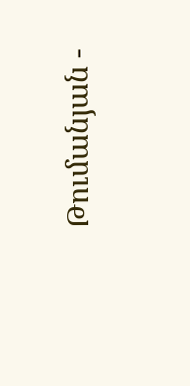Թումանյան -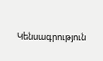Կենսագրություն